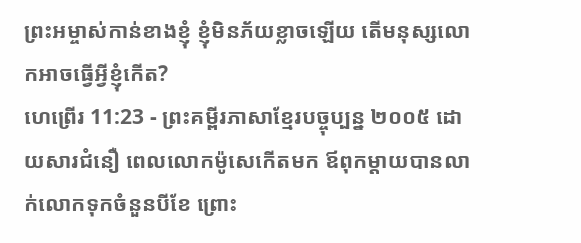ព្រះអម្ចាស់កាន់ខាងខ្ញុំ ខ្ញុំមិនភ័យខ្លាចឡើយ តើមនុស្សលោកអាចធ្វើអ្វីខ្ញុំកើត?
ហេព្រើរ 11:23 - ព្រះគម្ពីរភាសាខ្មែរបច្ចុប្បន្ន ២០០៥ ដោយសារជំនឿ ពេលលោកម៉ូសេកើតមក ឪពុកម្ដាយបានលាក់លោកទុកចំនួនបីខែ ព្រោះ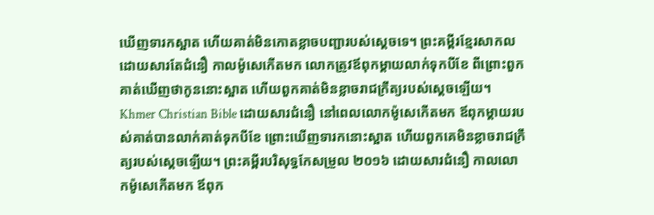ឃើញទារកស្អាត ហើយគាត់មិនកោតខ្លាចបញ្ជារបស់ស្ដេចទេ។ ព្រះគម្ពីរខ្មែរសាកល ដោយសារតែជំនឿ កាលម៉ូសេកើតមក លោកត្រូវឪពុកម្ដាយលាក់ទុកបីខែ ពីព្រោះពួកគាត់ឃើញថាកូននោះស្អាត ហើយពួកគាត់មិនខ្លាចរាជក្រឹត្យរបស់ស្ដេចឡើយ។ Khmer Christian Bible ដោយសារជំនឿ នៅពេលលោកម៉ូសេកើតមក ឪពុកម្ដាយរបស់គាត់បានលាក់គាត់ទុកបីខែ ព្រោះឃើញទារកនោះស្អាត ហើយពួកគេមិនខ្លាចរាជក្រឹត្យរបស់ស្ដេចឡើយ។ ព្រះគម្ពីរបរិសុទ្ធកែសម្រួល ២០១៦ ដោយសារជំនឿ កាលលោកម៉ូសេកើតមក ឪពុក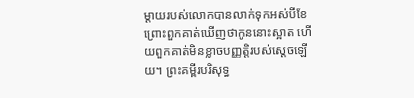ម្តាយរបស់លោកបានលាក់ទុកអស់បីខែ ព្រោះពួកគាត់ឃើញថាកូននោះស្អាត ហើយពួកគាត់មិនខ្លាចបញ្ញត្តិរបស់ស្តេចឡើយ។ ព្រះគម្ពីរបរិសុទ្ធ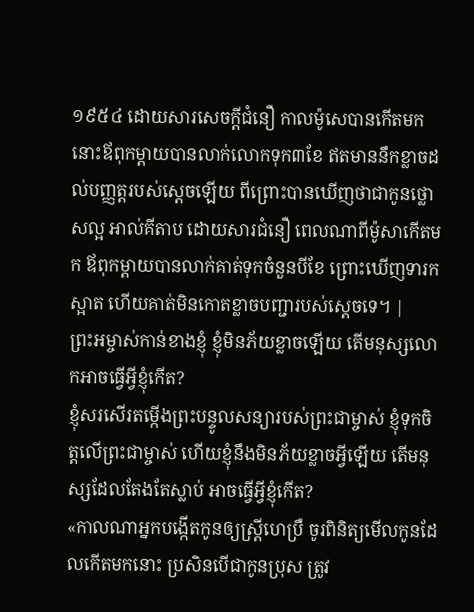១៩៥៤ ដោយសារសេចក្ដីជំនឿ កាលម៉ូសេបានកើតមក នោះឪពុកម្តាយបានលាក់លោកទុក៣ខែ ឥតមាននឹកខ្លាចដល់បញ្ញត្តរបស់ស្តេចឡើយ ពីព្រោះបានឃើញថាជាកូនថ្លោសល្អ អាល់គីតាប ដោយសារជំនឿ ពេលណាពីម៉ូសាកើតមក ឪពុកម្ដាយបានលាក់គាត់ទុកចំនួនបីខែ ព្រោះឃើញទារកស្អាត ហើយគាត់មិនកោតខ្លាចបញ្ជារបស់ស្ដេចទេ។ |
ព្រះអម្ចាស់កាន់ខាងខ្ញុំ ខ្ញុំមិនភ័យខ្លាចឡើយ តើមនុស្សលោកអាចធ្វើអ្វីខ្ញុំកើត?
ខ្ញុំសរសើរតម្កើងព្រះបន្ទូលសន្យារបស់ព្រះជាម្ចាស់ ខ្ញុំទុកចិត្តលើព្រះជាម្ចាស់ ហើយខ្ញុំនឹងមិនភ័យខ្លាចអ្វីឡើយ តើមនុស្សដែលតែងតែស្លាប់ អាចធ្វើអ្វីខ្ញុំកើត?
«កាលណាអ្នកបង្កើតកូនឲ្យស្ត្រីហេប្រឺ ចូរពិនិត្យមើលកូនដែលកើតមកនោះ ប្រសិនបើជាកូនប្រុស ត្រូវ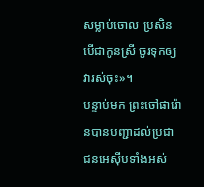សម្លាប់ចោល ប្រសិនបើជាកូនស្រី ចូរទុកឲ្យវារស់ចុះ»។
បន្ទាប់មក ព្រះចៅផារ៉ោនបានបញ្ជាដល់ប្រជាជនអេស៊ីបទាំងអស់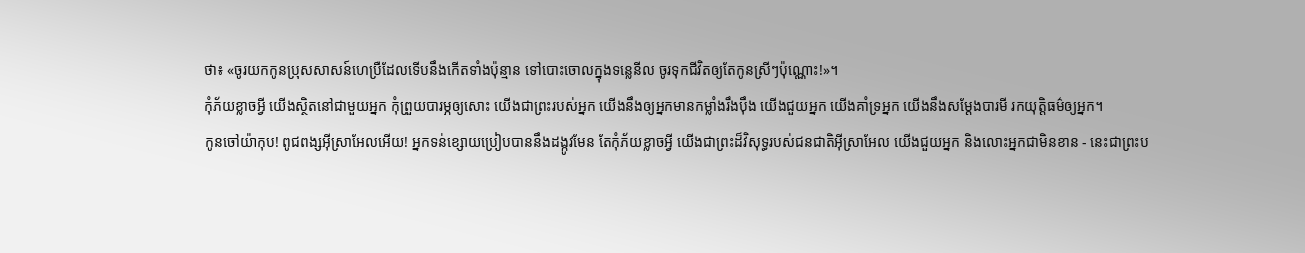ថា៖ «ចូរយកកូនប្រុសសាសន៍ហេប្រឺដែលទើបនឹងកើតទាំងប៉ុន្មាន ទៅបោះចោលក្នុងទន្លេនីល ចូរទុកជីវិតឲ្យតែកូនស្រីៗប៉ុណ្ណោះ!»។
កុំភ័យខ្លាចអ្វី យើងស្ថិតនៅជាមួយអ្នក កុំព្រួយបារម្ភឲ្យសោះ យើងជាព្រះរបស់អ្នក យើងនឹងឲ្យអ្នកមានកម្លាំងរឹងប៉ឹង យើងជួយអ្នក យើងគាំទ្រអ្នក យើងនឹងសម្តែងបារមី រកយុត្តិធម៌ឲ្យអ្នក។
កូនចៅយ៉ាកុប! ពូជពង្សអ៊ីស្រាអែលអើយ! អ្នកទន់ខ្សោយប្រៀបបាននឹងដង្កូវមែន តែកុំភ័យខ្លាចអ្វី យើងជាព្រះដ៏វិសុទ្ធរបស់ជនជាតិអ៊ីស្រាអែល យើងជួយអ្នក និងលោះអ្នកជាមិនខាន - នេះជាព្រះប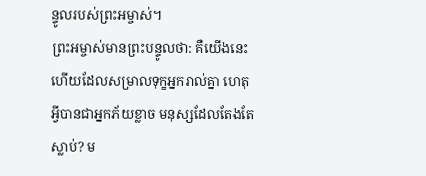ន្ទូលរបស់ព្រះអម្ចាស់។
ព្រះអម្ចាស់មានព្រះបន្ទូលថា: គឺយើងនេះហើយដែលសម្រាលទុក្ខអ្នករាល់គ្នា ហេតុអ្វីបានជាអ្នកភ័យខ្លាច មនុស្សដែលតែងតែស្លាប់? ម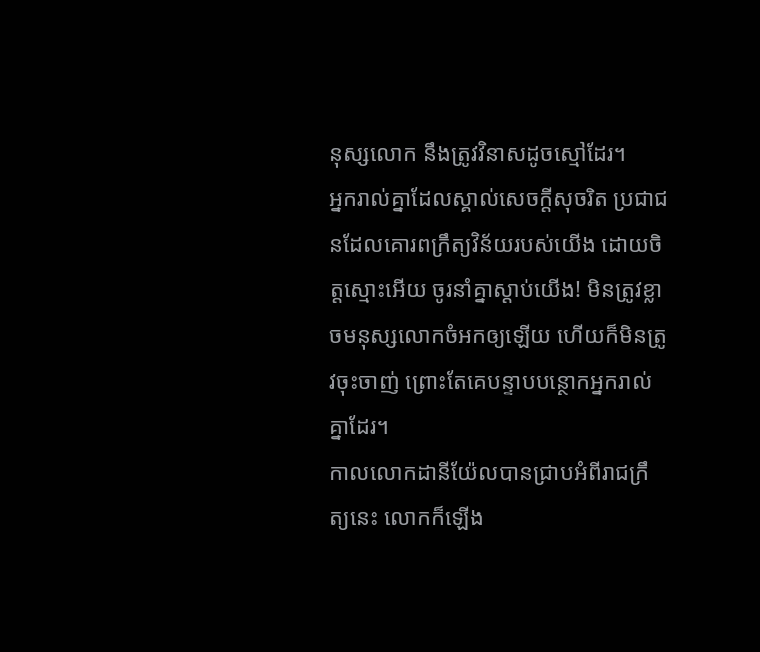នុស្សលោក នឹងត្រូវវិនាសដូចស្មៅដែរ។
អ្នករាល់គ្នាដែលស្គាល់សេចក្ដីសុចរិត ប្រជាជនដែលគោរពក្រឹត្យវិន័យរបស់យើង ដោយចិត្តស្មោះអើយ ចូរនាំគ្នាស្ដាប់យើង! មិនត្រូវខ្លាចមនុស្សលោកចំអកឲ្យឡើយ ហើយក៏មិនត្រូវចុះចាញ់ ព្រោះតែគេបន្ទាបបន្ថោកអ្នករាល់គ្នាដែរ។
កាលលោកដានីយ៉ែលបានជ្រាបអំពីរាជក្រឹត្យនេះ លោកក៏ឡើង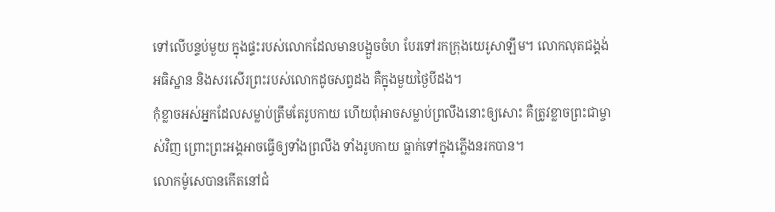ទៅលើបន្ទប់មួយ ក្នុងផ្ទះរបស់លោកដែលមានបង្អួចចំហ បែរទៅរកក្រុងយេរូសាឡឹម។ លោកលុតជង្គង់អធិស្ឋាន និងសរសើរព្រះរបស់លោកដូចសព្វដង គឺក្នុងមួយថ្ងៃបីដង។
កុំខ្លាចអស់អ្នកដែលសម្លាប់ត្រឹមតែរូបកាយ ហើយពុំអាចសម្លាប់ព្រលឹងនោះឲ្យសោះ គឺត្រូវខ្លាចព្រះជាម្ចាស់វិញ ព្រោះព្រះអង្គអាចធ្វើឲ្យទាំងព្រលឹង ទាំងរូបកាយ ធ្លាក់ទៅក្នុងភ្លើងនរកបាន។
លោកម៉ូសេបានកើតនៅជំ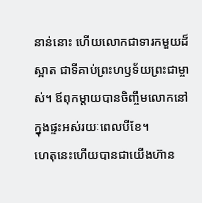នាន់នោះ ហើយលោកជាទារកមួយដ៏ស្អាត ជាទីគាប់ព្រះហឫទ័យព្រះជាម្ចាស់។ ឪពុកម្ដាយបានចិញ្ចឹមលោកនៅក្នុងផ្ទះអស់រយៈពេលបីខែ។
ហេតុនេះហើយបានជាយើងហ៊ាន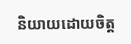និយាយដោយចិត្ត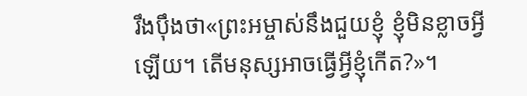រឹងប៉ឹងថា«ព្រះអម្ចាស់នឹងជួយខ្ញុំ ខ្ញុំមិនខ្លាចអ្វីឡើយ។ តើមនុស្សអាចធ្វើអ្វីខ្ញុំកើត?»។